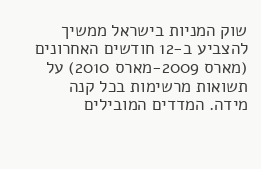שוק המניות בישראל ממשיך להצביע ב-12 חודשים האחרונים (מארס 2009-מארס 2010) על תשואות מרשימות בכל קנה מידה. המדדים המובילים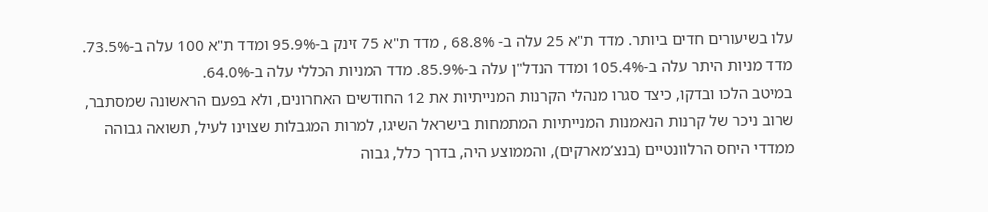עלו בשיעורים חדים ביותר. מדד ת"א 25 עלה ב- 68.8% , מדד ת"א 75 זינק ב-95.9% ומדד ת"א 100 עלה ב-73.5%. מדד מניות היתר עלה ב-105.4% ומדד הנדל"ן עלה ב-85.9%. מדד המניות הכללי עלה ב-64.0%.
במיטב הלכו ובדקו, כיצד סגרו מנהלי הקרנות המנייתיות את 12 החודשים האחרונים, ולא בפעם הראשונה שמסתבר, שרוב ניכר של קרנות הנאמנות המנייתיות המתמחות בישראל השיגו, למרות המגבלות שצוינו לעיל, תשואה גבוהה ממדדי היחס הרלוונטיים (בנצ’מארקים), והממוצע היה, בדרך כלל, גבוה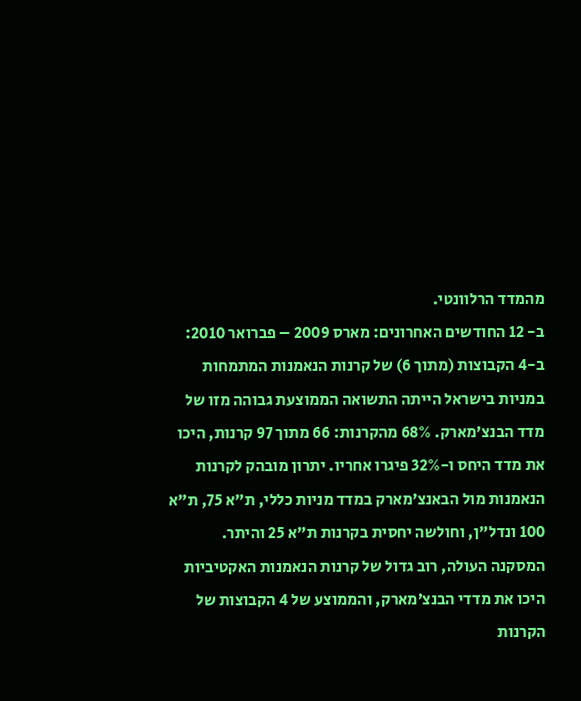מהמדד הרלוונטי.
ב- 12 החודשים האחרונים: מארס 2009 – פברואר 2010: ב-4 הקבוצות (מתוך 6) של קרנות הנאמנות המתמחות במניות בישראל הייתה התשואה הממוצעת גבוהה מזו של מדד הבנצ’מארק. 68% מהקרנות: 66 מתוך 97 קרנות, היכו את מדד היחס ו-32% פיגרו אחריו. יתרון מובהק לקרנות הנאמנות מול הבאנצ’מארק במדד מניות כללי, ת"א 75, ת"א 100 ונדל"ן, וחולשה יחסית בקרנות ת"א 25 והיתר.
המסקנה העולה, רוב גדול של קרנות הנאמנות האקטיביות היכו את מדדי הבנצ’מארק, והממוצע של 4 הקבוצות של הקרנות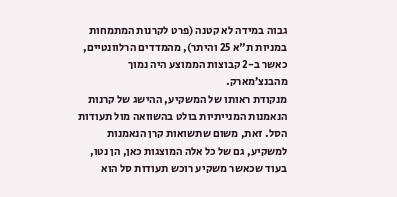גבוה במידה לא קטנה (פרט לקרנות המתמחות במניות ת"א 25 והיתר), מהמדדים הרלוונטיים, כאשר ב-2 קבוצות הממוצע היה נמוך מהבנצ’מארק.
מנקודת ראותו של המשקיע, ההישג של קרנות הנאמנות המנייתיות בולט בהשוואה מול תעודות הסל. זאת, משום שתשואות קרן הנאמנות למשקיע, גם של כל אלה המוצגות כאן, הן נטו, בעוד שכאשר משקיע רוכש תעודות סל הוא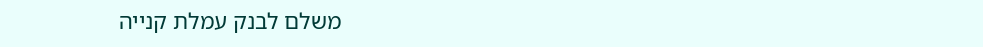משלם לבנק עמלת קנייה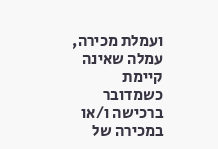ועמלת מכירה, עמלה שאינה קיימת כשמדובר ברכישה ו/או במכירה של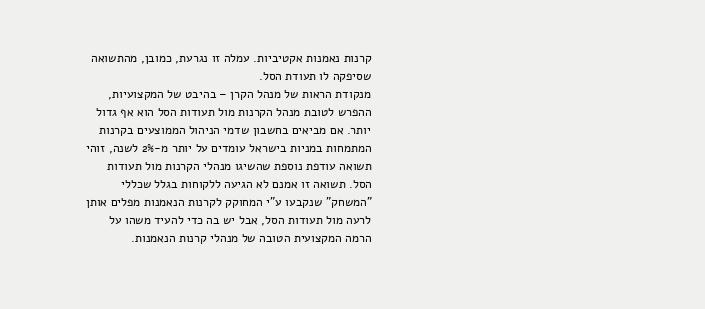קרנות נאמנות אקטיביות. עמלה זו נגרעת, כמובן, מהתשואה שסיפקה לו תעודת הסל.
מנקודת הראות של מנהל הקרן – בהיבט של המקצועיות, ההפרש לטובת מנהל הקרנות מול תעודות הסל הוא אף גדול יותר. אם מביאים בחשבון שדמי הניהול הממוצעים בקרנות המתמחות במניות בישראל עומדים על יותר מ-2% לשנה, זוהי תשואה עודפת נוספת שהשיגו מנהלי הקרנות מול תעודות הסל. תשואה זו אמנם לא הגיעה ללקוחות בגלל שכללי "המשחק" שנקבעו ע"י המחוקק לקרנות הנאמנות מפלים אותן לרעה מול תעודות הסל, אבל יש בה כדי להעיד משהו על הרמה המקצועית הטובה של מנהלי קרנות הנאמנות.